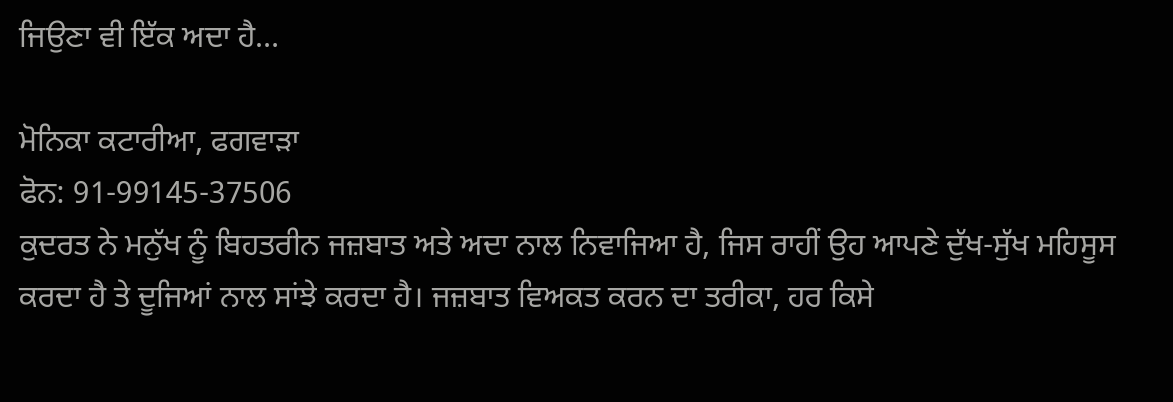ਜਿਉਣਾ ਵੀ ਇੱਕ ਅਦਾ ਹੈ…

ਮੋਨਿਕਾ ਕਟਾਰੀਆ, ਫਗਵਾੜਾ
ਫੋਨ: 91-99145-37506
ਕੁਦਰਤ ਨੇ ਮਨੁੱਖ ਨੂੰ ਬਿਹਤਰੀਨ ਜਜ਼ਬਾਤ ਅਤੇ ਅਦਾ ਨਾਲ ਨਿਵਾਜਿਆ ਹੈ, ਜਿਸ ਰਾਹੀਂ ਉਹ ਆਪਣੇ ਦੁੱਖ-ਸੁੱਖ ਮਹਿਸੂਸ ਕਰਦਾ ਹੈ ਤੇ ਦੂਜਿਆਂ ਨਾਲ ਸਾਂਝੇ ਕਰਦਾ ਹੈ। ਜਜ਼ਬਾਤ ਵਿਅਕਤ ਕਰਨ ਦਾ ਤਰੀਕਾ, ਹਰ ਕਿਸੇ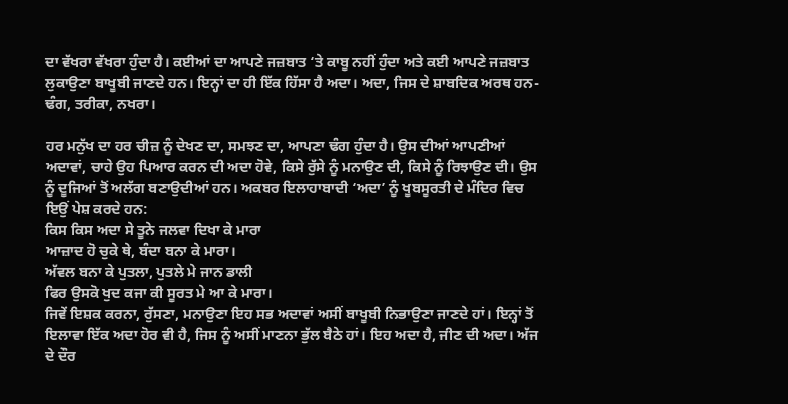ਦਾ ਵੱਖਰਾ ਵੱਖਰਾ ਹੁੰਦਾ ਹੈ। ਕਈਆਂ ਦਾ ਆਪਣੇ ਜਜ਼ਬਾਤ ‘ਤੇ ਕਾਬੂ ਨਹੀਂ ਹੁੰਦਾ ਅਤੇ ਕਈ ਆਪਣੇ ਜਜ਼ਬਾਤ ਲੁਕਾਉਣਾ ਬਾਖੂਬੀ ਜਾਣਦੇ ਹਨ। ਇਨ੍ਹਾਂ ਦਾ ਹੀ ਇੱਕ ਹਿੱਸਾ ਹੈ ਅਦਾ। ਅਦਾ, ਜਿਸ ਦੇ ਸ਼ਾਬਦਿਕ ਅਰਥ ਹਨ-ਢੰਗ, ਤਰੀਕਾ, ਨਖਰਾ।

ਹਰ ਮਨੁੱਖ ਦਾ ਹਰ ਚੀਜ਼ ਨੂੰ ਦੇਖਣ ਦਾ, ਸਮਝਣ ਦਾ, ਆਪਣਾ ਢੰਗ ਹੁੰਦਾ ਹੈ। ਉਸ ਦੀਆਂ ਆਪਣੀਆਂ ਅਦਾਵਾਂ, ਚਾਹੇ ਉਹ ਪਿਆਰ ਕਰਨ ਦੀ ਅਦਾ ਹੋਵੇ, ਕਿਸੇ ਰੁੱਸੇ ਨੂੰ ਮਨਾਉਣ ਦੀ, ਕਿਸੇ ਨੂੰ ਰਿਝਾਉਣ ਦੀ। ਉਸ ਨੂੰ ਦੂਜਿਆਂ ਤੋਂ ਅਲੱਗ ਬਣਾਉਦੀਆਂ ਹਨ। ਅਕਬਰ ਇਲਾਹਾਬਾਦੀ ‘ਅਦਾ’ ਨੂੰ ਖੂਬਸੂਰਤੀ ਦੇ ਮੰਦਿਰ ਵਿਚ ਇਉਂ ਪੇਸ਼ ਕਰਦੇ ਹਨ:
ਕਿਸ ਕਿਸ ਅਦਾ ਸੇ ਤੂਨੇ ਜਲਵਾ ਦਿਖਾ ਕੇ ਮਾਰਾ
ਆਜ਼ਾਦ ਹੋ ਚੁਕੇ ਥੇ, ਬੰਦਾ ਬਨਾ ਕੇ ਮਾਰਾ।
ਅੱਵਲ ਬਨਾ ਕੇ ਪੁਤਲਾ, ਪੁਤਲੇ ਮੇ ਜਾਨ ਡਾਲੀ
ਫਿਰ ਉਸਕੋ ਖੁਦ ਕਜਾ ਕੀ ਸੂਰਤ ਮੇ ਆ ਕੇ ਮਾਰਾ।
ਜਿਵੇਂ ਇਸ਼ਕ ਕਰਨਾ, ਰੁੱਸਣਾ, ਮਨਾਉਣਾ ਇਹ ਸਭ ਅਦਾਵਾਂ ਅਸੀਂ ਬਾਖੂਬੀ ਨਿਭਾਉਣਾ ਜਾਣਦੇ ਹਾਂ। ਇਨ੍ਹਾਂ ਤੋਂ ਇਲਾਵਾ ਇੱਕ ਅਦਾ ਹੋਰ ਵੀ ਹੈ, ਜਿਸ ਨੂੰ ਅਸੀਂ ਮਾਣਨਾ ਭੁੱਲ ਬੈਠੇ ਹਾਂ। ਇਹ ਅਦਾ ਹੈ, ਜੀਣ ਦੀ ਅਦਾ। ਅੱਜ ਦੇ ਦੌਰ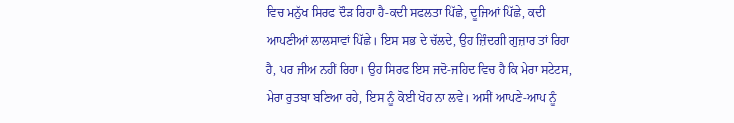ਵਿਚ ਮਨੁੱਖ ਸਿਰਫ ਦੌੜ ਰਿਹਾ ਹੈ-ਕਦੀ ਸਫਲਤਾ ਪਿੱਛੇ, ਦੂਜਿਆਂ ਪਿੱਛੇ, ਕਦੀ ਆਪਣੀਆਂ ਲਾਲਸਾਵਾਂ ਪਿੱਛੇ। ਇਸ ਸਭ ਦੇ ਚੱਲਦੇ, ਉਹ ਜ਼ਿੰਦਗੀ ਗੁਜ਼ਾਰ ਤਾਂ ਰਿਹਾ ਹੈ, ਪਰ ਜੀਅ ਨਹੀਂ ਰਿਹਾ। ਉਹ ਸਿਰਫ ਇਸ ਜਦੋ-ਜਹਿਦ ਵਿਚ ਹੈ ਕਿ ਮੇਰਾ ਸਟੇਟਸ, ਮੇਰਾ ਰੁਤਬਾ ਬਣਿਆ ਰਹੇ, ਇਸ ਨੂੰ ਕੋਈ ਖੋਹ ਨਾ ਲਵੇ। ਅਸੀਂ ਆਪਣੇ-ਆਪ ਨੂੰ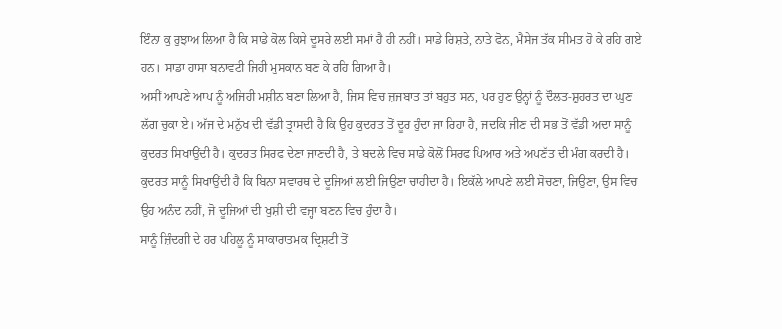ਇੰਨਾ ਕੁ ਰੁਝਾਅ ਲਿਆ ਹੈ ਕਿ ਸਾਡੇ ਕੋਲ ਕਿਸੇ ਦੂਸਰੇ ਲਈ ਸਮਾਂ ਹੈ ਹੀ ਨਹੀਂ। ਸਾਡੇ ਰਿਸ਼ਤੇ, ਨਾਤੇ ਫੋਨ, ਮੈਸੇਜ ਤੱਕ ਸੀਮਤ ਹੋ ਕੇ ਰਹਿ ਗਏ ਹਨ। ਸਾਡਾ ਹਾਸਾ ਬਨਾਵਟੀ ਜਿਹੀ ਮੁਸਕਾਨ ਬਣ ਕੇ ਰਹਿ ਗਿਆ ਹੈ।
ਅਸੀਂ ਆਪਣੇ ਆਪ ਨੂੰ ਅਜਿਹੀ ਮਸ਼ੀਨ ਬਣਾ ਲਿਆ ਹੈ, ਜਿਸ ਵਿਚ ਜ਼ਜਬਾਤ ਤਾਂ ਬਹੁਤ ਸਨ, ਪਰ ਹੁਣ ਉਨ੍ਹਾਂ ਨੂੰ ਦੌਲਤ-ਸ਼ੁਹਰਤ ਦਾ ਘੁਣ ਲੱਗ ਚੁਕਾ ਏ। ਅੱਜ ਦੇ ਮਨੁੱਖ ਦੀ ਵੱਡੀ ਤ੍ਰਾਸਦੀ ਹੈ ਕਿ ਉਹ ਕੁਦਰਤ ਤੋਂ ਦੂਰ ਹੁੰਦਾ ਜਾ ਰਿਹਾ ਹੈ, ਜਦਕਿ ਜੀਣ ਦੀ ਸਭ ਤੋਂ ਵੱਡੀ ਅਦਾ ਸਾਨੂੰ ਕੁਦਰਤ ਸਿਖਾਉਂਦੀ ਹੈ। ਕੁਦਰਤ ਸਿਰਫ ਦੇਣਾ ਜਾਣਦੀ ਹੈ, ਤੇ ਬਦਲੇ ਵਿਚ ਸਾਡੇ ਕੋਲੋਂ ਸਿਰਫ ਪਿਆਰ ਅਤੇ ਅਪਣੱਤ ਦੀ ਮੰਗ ਕਰਦੀ ਹੈ। ਕੁਦਰਤ ਸਾਨੂੰ ਸਿਖਾਉਂਦੀ ਹੈ ਕਿ ਬਿਨਾ ਸਵਾਰਥ ਦੇ ਦੂਜਿਆਂ ਲਈ ਜਿਉਣਾ ਚਾਹੀਦਾ ਹੈ। ਇਕੱਲੇ ਆਪਣੇ ਲਈ ਸੋਚਣਾ, ਜਿਉਣਾ, ਉਸ ਵਿਚ ਉਹ ਅਨੰਦ ਨਹੀਂ, ਜੋ ਦੂਜਿਆਂ ਦੀ ਖੁਸ਼ੀ ਦੀ ਵਜ੍ਹਾ ਬਣਨ ਵਿਚ ਹੁੰਦਾ ਹੈ।
ਸਾਨੂੰ ਜ਼ਿੰਦਗੀ ਦੇ ਹਰ ਪਹਿਲੂ ਨੂੰ ਸਾਕਾਰਾਤਮਕ ਦ੍ਰਿਸ਼ਟੀ ਤੋਂ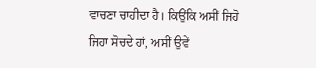ਵਾਚਣਾ ਚਾਹੀਦਾ ਹੈ। ਕਿਉਂਕਿ ਅਸੀਂ ਜਿਹੋ ਜਿਹਾ ਸੋਚਦੇ ਹਾਂ, ਅਸੀਂ ਉਵੇਂ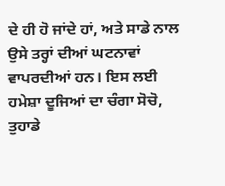ਦੇ ਹੀ ਹੋ ਜਾਂਦੇ ਹਾਂ, ਅਤੇ ਸਾਡੇ ਨਾਲ ਉਸੇ ਤਰ੍ਹਾਂ ਦੀਆਂ ਘਟਨਾਵਾਂ ਵਾਪਰਦੀਆਂ ਹਨ। ਇਸ ਲਈ ਹਮੇਸ਼ਾ ਦੂਜਿਆਂ ਦਾ ਚੰਗਾ ਸੋਚੋ, ਤੁਹਾਡੇ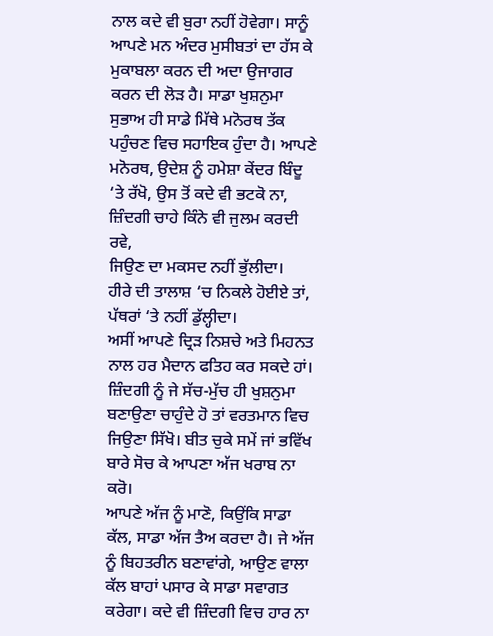ਨਾਲ ਕਦੇ ਵੀ ਬੁਰਾ ਨਹੀਂ ਹੋਵੇਗਾ। ਸਾਨੂੰ ਆਪਣੇ ਮਨ ਅੰਦਰ ਮੁਸੀਬਤਾਂ ਦਾ ਹੱਸ ਕੇ ਮੁਕਾਬਲਾ ਕਰਨ ਦੀ ਅਦਾ ਉਜਾਗਰ ਕਰਨ ਦੀ ਲੋੜ ਹੈ। ਸਾਡਾ ਖੁਸ਼ਨੁਮਾ ਸੁਭਾਅ ਹੀ ਸਾਡੇ ਮਿੱਥੇ ਮਨੋਰਥ ਤੱਕ ਪਹੁੰਚਣ ਵਿਚ ਸਹਾਇਕ ਹੁੰਦਾ ਹੈ। ਆਪਣੇ ਮਨੋਰਥ, ਉਦੇਸ਼ ਨੂੰ ਹਮੇਸ਼ਾ ਕੇਂਦਰ ਬਿੰਦੂ ‘ਤੇ ਰੱਖੋ, ਉਸ ਤੋਂ ਕਦੇ ਵੀ ਭਟਕੋ ਨਾ,
ਜ਼ਿੰਦਗੀ ਚਾਹੇ ਕਿੰਨੇ ਵੀ ਜੁਲਮ ਕਰਦੀ ਰਵੇ,
ਜਿਉਣ ਦਾ ਮਕਸਦ ਨਹੀਂ ਭੁੱਲੀਦਾ।
ਹੀਰੇ ਦੀ ਤਾਲਾਸ਼ ‘ਚ ਨਿਕਲੇ ਹੋਈਏ ਤਾਂ,
ਪੱਥਰਾਂ ‘ਤੇ ਨਹੀਂ ਡੁੱਲ੍ਹੀਦਾ।
ਅਸੀਂ ਆਪਣੇ ਦ੍ਰਿੜ ਨਿਸ਼ਚੇ ਅਤੇ ਮਿਹਨਤ ਨਾਲ ਹਰ ਮੈਦਾਨ ਫਤਿਹ ਕਰ ਸਕਦੇ ਹਾਂ। ਜ਼ਿੰਦਗੀ ਨੂੰ ਜੇ ਸੱਚ-ਮੁੱਚ ਹੀ ਖੁਸ਼ਨੁਮਾ ਬਣਾਉਣਾ ਚਾਹੁੰਦੇ ਹੋ ਤਾਂ ਵਰਤਮਾਨ ਵਿਚ ਜਿਉਣਾ ਸਿੱਖੋ। ਬੀਤ ਚੁਕੇ ਸਮੇਂ ਜਾਂ ਭਵਿੱਖ ਬਾਰੇ ਸੋਚ ਕੇ ਆਪਣਾ ਅੱਜ ਖਰਾਬ ਨਾ ਕਰੋ।
ਆਪਣੇ ਅੱਜ ਨੂੰ ਮਾਣੋ, ਕਿਉਂਕਿ ਸਾਡਾ ਕੱਲ, ਸਾਡਾ ਅੱਜ ਤੈਅ ਕਰਦਾ ਹੈ। ਜੇ ਅੱਜ ਨੂੰ ਬਿਹਤਰੀਨ ਬਣਾਵਾਂਗੇ, ਆਉਣ ਵਾਲਾ ਕੱਲ ਬਾਹਾਂ ਪਸਾਰ ਕੇ ਸਾਡਾ ਸਵਾਗਤ ਕਰੇਗਾ। ਕਦੇ ਵੀ ਜ਼ਿੰਦਗੀ ਵਿਚ ਹਾਰ ਨਾ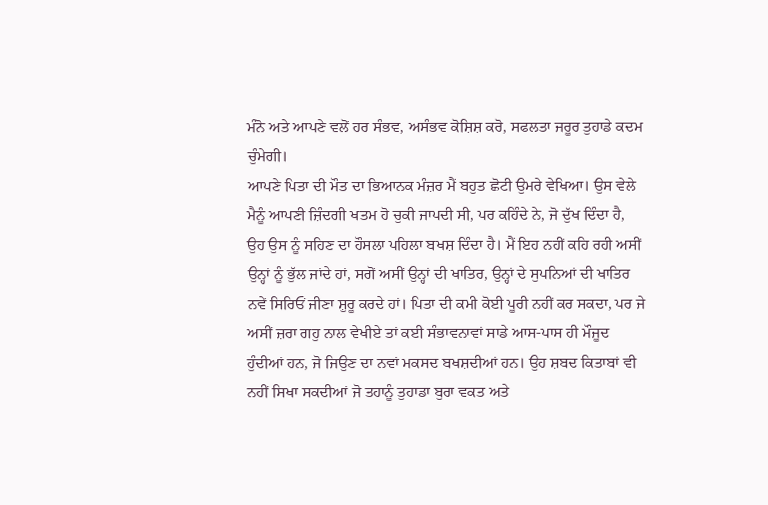ਮੰਨੋ ਅਤੇ ਆਪਣੇ ਵਲੋਂ ਹਰ ਸੰਭਵ, ਅਸੰਭਵ ਕੋਸ਼ਿਸ਼ ਕਰੋ, ਸਫਲਤਾ ਜਰੂਰ ਤੁਹਾਡੇ ਕਦਮ ਚੁੰਮੇਗੀ।
ਆਪਣੇ ਪਿਤਾ ਦੀ ਮੌਤ ਦਾ ਭਿਆਨਕ ਮੰਜ਼ਰ ਮੈਂ ਬਹੁਤ ਛੋਟੀ ਉਮਰੇ ਵੇਖਿਆ। ਉਸ ਵੇਲੇ ਮੈਨੂੰ ਆਪਣੀ ਜ਼ਿੰਦਗੀ ਖਤਮ ਹੋ ਚੁਕੀ ਜਾਪਦੀ ਸੀ, ਪਰ ਕਹਿੰਦੇ ਨੇ, ਜੋ ਦੁੱਖ ਦਿੰਦਾ ਹੈ, ਉਹ ਉਸ ਨੂੰ ਸਹਿਣ ਦਾ ਹੌਸਲਾ ਪਹਿਲਾ ਬਖਸ਼ ਦਿੰਦਾ ਹੈ। ਮੈਂ ਇਹ ਨਹੀਂ ਕਹਿ ਰਹੀ ਅਸੀਂ ਉਨ੍ਹਾਂ ਨੂੰ ਭੁੱਲ ਜਾਂਦੇ ਹਾਂ, ਸਗੋਂ ਅਸੀਂ ਉਨ੍ਹਾਂ ਦੀ ਖਾਤਿਰ, ਉਨ੍ਹਾਂ ਦੇ ਸੁਪਨਿਆਂ ਦੀ ਖਾਤਿਰ ਨਵੇਂ ਸਿਰਿਓਂ ਜੀਣਾ ਸ਼ੁਰੂ ਕਰਦੇ ਹਾਂ। ਪਿਤਾ ਦੀ ਕਮੀ ਕੋਈ ਪੂਰੀ ਨਹੀਂ ਕਰ ਸਕਦਾ, ਪਰ ਜੇ ਅਸੀਂ ਜ਼ਰਾ ਗਹੁ ਨਾਲ ਵੇਖੀਏ ਤਾਂ ਕਈ ਸੰਭਾਵਨਾਵਾਂ ਸਾਡੇ ਆਸ-ਪਾਸ ਹੀ ਮੌਜੂਦ ਹੁੰਦੀਆਂ ਹਨ, ਜੋ ਜਿਉਣ ਦਾ ਨਵਾਂ ਮਕਸਦ ਬਖਸ਼ਦੀਆਂ ਹਨ। ਉਹ ਸ਼ਬਦ ਕਿਤਾਬਾਂ ਵੀ ਨਹੀਂ ਸਿਖਾ ਸਕਦੀਆਂ ਜੋ ਤਹਾਨੂੰ ਤੁਹਾਡਾ ਬੁਰਾ ਵਕਤ ਅਤੇ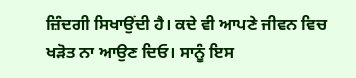ਜ਼ਿੰਦਗੀ ਸਿਖਾਉਂਦੀ ਹੈ। ਕਦੇ ਵੀ ਆਪਣੇ ਜੀਵਨ ਵਿਚ ਖੜੋਤ ਨਾ ਆਉਣ ਦਿਓ। ਸਾਨੂੰ ਇਸ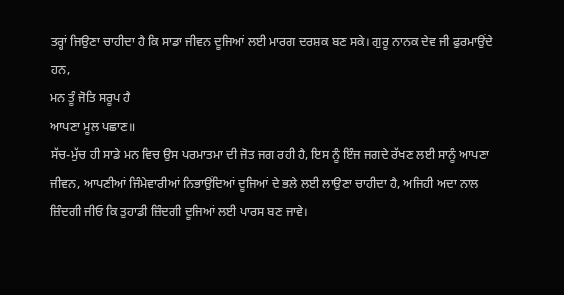ਤਰ੍ਹਾਂ ਜਿਉਣਾ ਚਾਹੀਦਾ ਹੈ ਕਿ ਸਾਡਾ ਜੀਵਨ ਦੂਜਿਆਂ ਲਈ ਮਾਰਗ ਦਰਸ਼ਕ ਬਣ ਸਕੇ। ਗੁਰੂ ਨਾਨਕ ਦੇਵ ਜੀ ਫੁਰਮਾਉਂਦੇ ਹਨ,
ਮਨ ਤੂੰ ਜੋਤਿ ਸਰੂਪ ਹੈ
ਆਪਣਾ ਮੂਲ ਪਛਾਣ॥
ਸੱਚ-ਮੁੱਚ ਹੀ ਸਾਡੇ ਮਨ ਵਿਚ ਉਸ ਪਰਮਾਤਮਾ ਦੀ ਜੋਤ ਜਗ ਰਹੀ ਹੈ, ਇਸ ਨੂੰ ਇੰਜ ਜਗਦੇ ਰੱਖਣ ਲਈ ਸਾਨੂੰ ਆਪਣਾ ਜੀਵਨ, ਆਪਣੀਆਂ ਜਿੰਮੇਵਾਰੀਆਂ ਨਿਭਾਉਂਦਿਆਂ ਦੂਜਿਆਂ ਦੇ ਭਲੇ ਲਈ ਲਾਉਣਾ ਚਾਹੀਦਾ ਹੈ, ਅਜਿਹੀ ਅਦਾ ਨਾਲ ਜ਼ਿੰਦਗੀ ਜੀਓ ਕਿ ਤੁਹਾਡੀ ਜ਼ਿੰਦਗੀ ਦੂਜਿਆਂ ਲਈ ਪਾਰਸ ਬਣ ਜਾਵੇ।